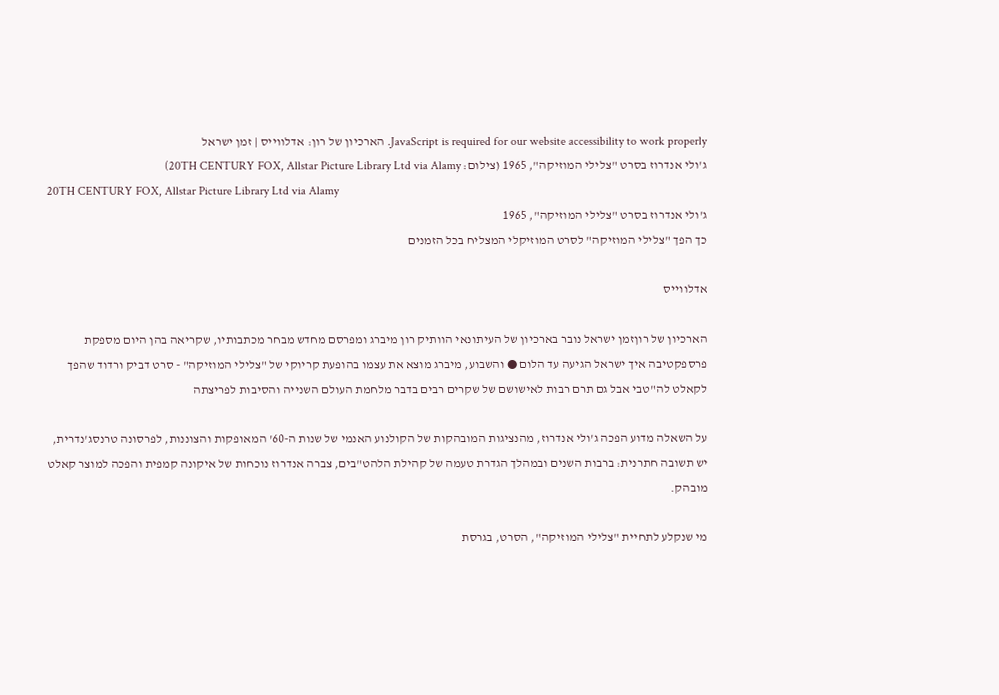JavaScript is required for our website accessibility to work properly. הארכיון של רון: אדלווייס | זמן ישראל
ג'ולי אנדרוז בסרט "צלילי המוזיקה", 1965 (צילום: 20TH CENTURY FOX, Allstar Picture Library Ltd via Alamy)
20TH CENTURY FOX, Allstar Picture Library Ltd via Alamy
ג'ולי אנדרוז בסרט "צלילי המוזיקה", 1965
כך הפך "צלילי המוזיקה" לסרט המוזיקלי המצליח בכל הזמנים

אדלווייס

הארכיון של רוןזמן ישראל נובר בארכיון של העיתונאי הוותיק רון מיברג ומפרסם מחדש מבחר מכתבותיו, שקריאה בהן היום מספקת פרספקטיבה איך ישראל הגיעה עד הלום ● והשבוע, מיברג מוצא את עצמו בהופעת קריוקי של "צלילי המוזיקה" - סרט דביק ורדוד שהפך לקאלט לה"טבי אבל גם תרם רבות לאישושם של שקרים רבים בדבר מלחמת העולם השנייה והסיבות לפריצתה

על השאלה מדוע הפכה ג'ולי אנדרוז, מהנציגות המובהקות של הקולנוע האנמי של שנות ה-60' המאופקות והצוננות, לפרסונה טרנסג'נדרית, יש תשובה חתרנית: ברבות השנים ובמהלך הגדרת טעמה של קהילת הלהט"בים, צברה אנדרוז נוכחות של איקונה קמפית והפכה למוצר קאלט מובהק.

מי שנקלע לתחיית "צלילי המוזיקה", הסרט, בגרסת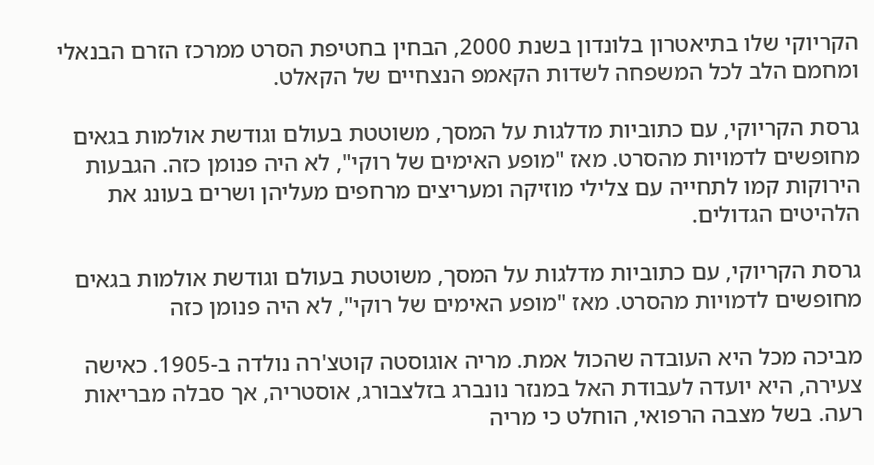הקריוקי שלו בתיאטרון בלונדון בשנת 2000, הבחין בחטיפת הסרט ממרכז הזרם הבנאלי ומחמם הלב לכל המשפחה לשדות הקאמפ הנצחיים של הקאלט.

גרסת הקריוקי, עם כתוביות מדלגות על המסך, משוטטת בעולם וגודשת אולמות בגאים מחופשים לדמויות מהסרט. מאז "מופע האימים של רוקי", לא היה פנומן כזה. הגבעות הירוקות קמו לתחייה עם צלילי מוזיקה ומעריצים מרחפים מעליהן ושרים בעונג את הלהיטים הגדולים.

גרסת הקריוקי, עם כתוביות מדלגות על המסך, משוטטת בעולם וגודשת אולמות בגאים מחופשים לדמויות מהסרט. מאז "מופע האימים של רוקי", לא היה פנומן כזה

מביכה מכל היא העובדה שהכול אמת. מריה אוגוסטה קוטצ'רה נולדה ב-1905. כאישה צעירה, היא יועדה לעבודת האל במנזר נונברג בזלצבורג, אוסטריה, אך סבלה מבריאות רעה. בשל מצבה הרפואי, הוחלט כי מריה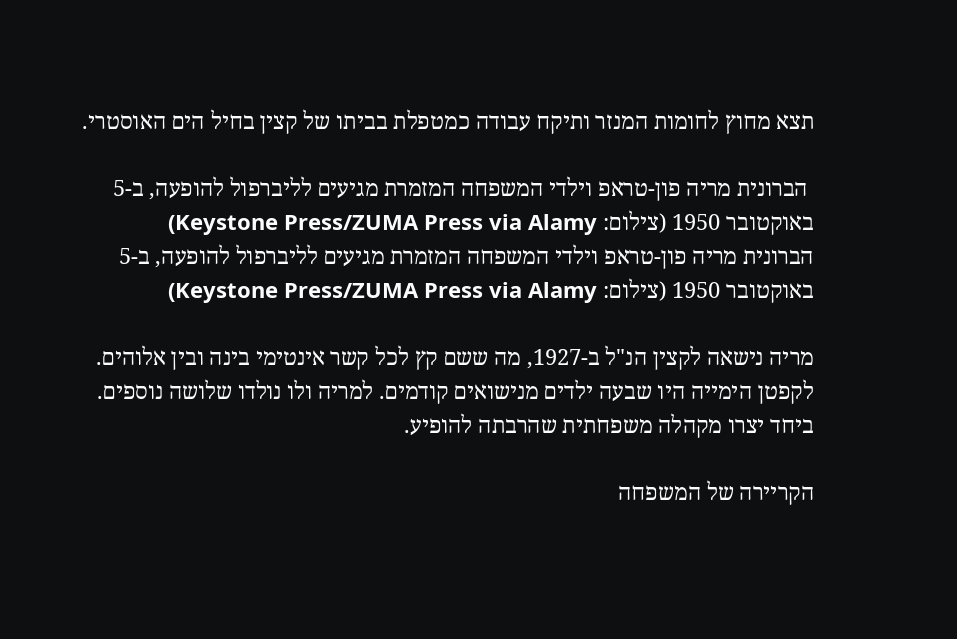תצא מחוץ לחומות המנזר ותיקח עבודה כמטפלת בביתו של קצין בחיל הים האוסטרי.

 הברונית מריה פון-טראפ וילדי המשפחה המזמרת מגיעים לליברפול להופעה, ב-5 באוקטובר 1950 (צילום: Keystone Press/ZUMA Press via Alamy)
הברונית מריה פון-טראפ וילדי המשפחה המזמרת מגיעים לליברפול להופעה, ב-5 באוקטובר 1950 (צילום: Keystone Press/ZUMA Press via Alamy)

מריה נישאה לקצין הנ"ל ב-1927, מה ששם קץ לכל קשר אינטימי בינה ובין אלוהים. לקפטן הימייה היו שבעה ילדים מנישואים קודמים. למריה ולו נולדו שלושה נוספים. ביחד יצרו מקהלה משפחתית שהרבתה להופיע.

הקריירה של המשפחה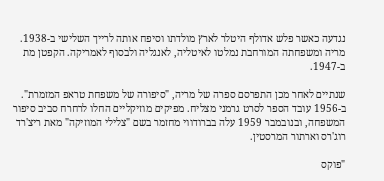נגדעה כאשר פלש אדולף היטלר לארץ מולדתו וסיפח אותה לרייך השלישי ב-1938. מריה ומשפחתה המורחבת נמלטו לאיטליה, לאנגליה ולבסוף לאמריקה. הקפטן מת ב-1947.

שנתיים לאחר מכן התפרסם ספרה של מריה, "סיפורה של משפחת טראפ המזמרת". ב-1956 עובד הספר לסרט גרמני מצליח. מפיקים מוזיקליים החלו לרחרח סביב סיפור המשפחה, ובנובמבר 1959 עלה בברודווי מחזמר בשם "צלילי המוזיקה" מאת ריצ'רד רוג'רס וארתור המרסטין.

"פוקס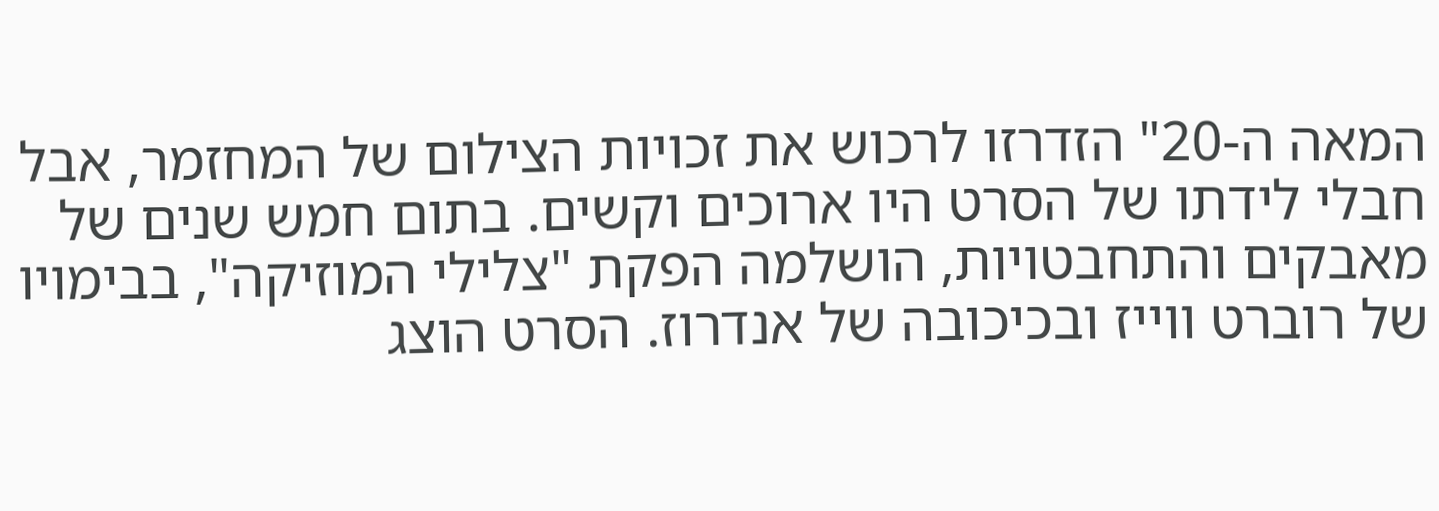המאה ה-20" הזדרזו לרכוש את זכויות הצילום של המחזמר, אבל חבלי לידתו של הסרט היו ארוכים וקשים. בתום חמש שנים של מאבקים והתחבטויות, הושלמה הפקת "צלילי המוזיקה", בבימויו של רוברט ווייז ובכיכובה של אנדרוז. הסרט הוצג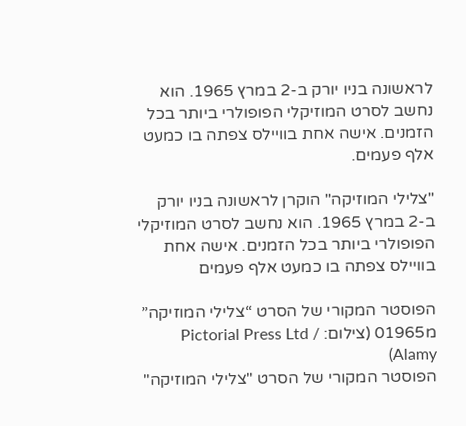לראשונה בניו יורק ב-2 במרץ 1965. הוא נחשב לסרט המוזיקלי הפופולרי ביותר בכל הזמנים. אישה אחת בוויילס צפתה בו כמעט אלף פעמים.

"צלילי המוזיקה" הוקרן לראשונה בניו יורק ב-2 במרץ 1965. הוא נחשב לסרט המוזיקלי הפופולרי ביותר בכל הזמנים. אישה אחת בוויילס צפתה בו כמעט אלף פעמים

הפוסטר המקורי של הסרט “צלילי המוזיקה” מ01965 (צילום: Pictorial Press Ltd / Alamy)
הפוסטר המקורי של הסרט "צלילי המוזיקה"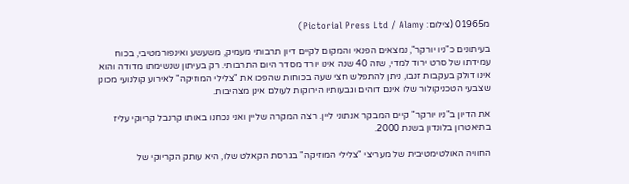מ01965 (צילום: Pictorial Press Ltd / Alamy)

בעיתונים כ"ניו יורקר", נמצאים הפנאי והמקום לקיים דיון תרבותי מעמיק, משעשע ואינפורמטיבי, בכוח עמידתו של סרט ירוד למדי, שזה 40 שנה אינו יורד מסדר היום התרבותי. רק בעיתון שנשימתו מדודה והוא אינו דולק בעקבות זנבו, ניתן להתפלש חצי שעה בכוחות שהפכו את "צלילי המוזיקה" לאירוע קולנועי מכונן שצבעי הטכניקולור שלו אינם דוהים וגבעותיו הירוקות לעולם אינן מצהיבות.

את הדיון ב"ניו יורקר" קיים המבקר אנתוני ליין. רצה המקרה שליין ואני נכחנו באותו קרנבל קריוקי עליז בתיאטרון בלונדון בשנת 2000.

החוויה האולטימטיבית של מעריצי "צלילי המוזיקה" בגרסת הקאלט שלו, היא עותק הקריוקי של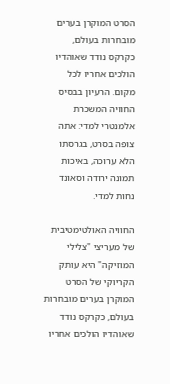הסרט המוקרן בערים מובחרות בעולם, כקרקס נודד שאוהדיו הולכים אחריו לכל מקום. הרעיון בבסיס החוויה המשכרת אלמנטרי למדי: אתה צופה בסרט, בגרסתו הלא ערוכה, באיכות תמונה ירודה וסאונד נחות למדי.

החוויה האולטימטיבית של מעריצי "צלילי המוזיקה" היא עותק הקריוקי של הסרט המוקרן בערים מובחרות בעולם, כקרקס נודד שאוהדיו הולכים אחריו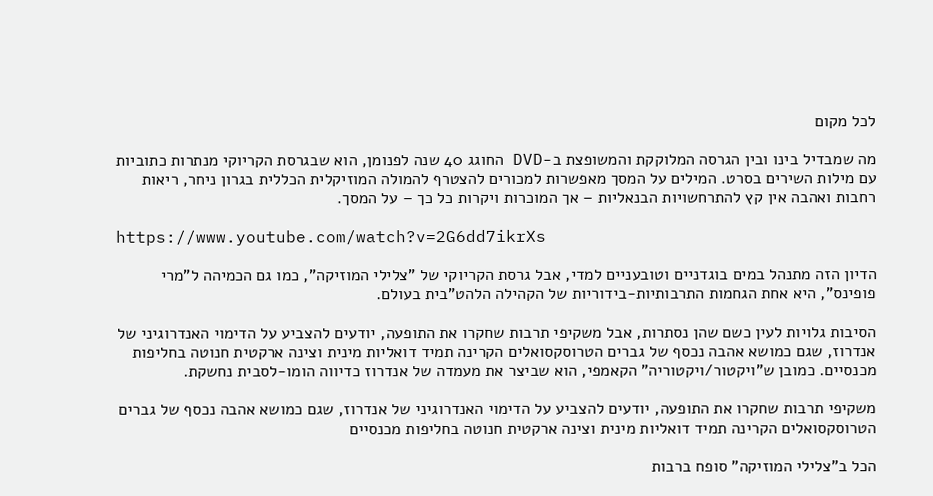לכל מקום

מה שמבדיל בינו ובין הגרסה המלוקקת והמשופצת ב-DVD החוגג 40 שנה לפנומן, הוא שבגרסת הקריוקי מנתרות כתוביות עם מילות השירים בסרט. המילים על המסך מאפשרות למכורים להצטרף להמולה המוזיקלית הכללית בגרון ניחר, ריאות רחבות ואהבה אין קץ להתרחשויות הבנאליות – אך המוכרות ויקרות כל כך – על המסך.

https://www.youtube.com/watch?v=2G6dd7ikrXs

הדיון הזה מתנהל במים בוגדניים וטובעניים למדי, אבל גרסת הקריוקי של "צלילי המוזיקה", כמו גם הכמיהה ל"מרי פופינס", היא אחת הגחמות התרבותיות-בידוריות של הקהילה הלהט"בית בעולם.

הסיבות גלויות לעין כשם שהן נסתרות, אבל משקיפי תרבות שחקרו את התופעה, יודעים להצביע על הדימוי האנדרוגיני של אנדרוז, שגם כמושא אהבה נכסף של גברים הטרוסקסואלים הקרינה תמיד דואליות מינית וצינה ארקטית חנוטה בחליפות מכנסיים. כמובן ש"ויקטור/ויקטוריה" הקאמפי, הוא שביצר את מעמדה של אנדרוז כדיווה הומו-לסבית נחשקת.

משקיפי תרבות שחקרו את התופעה, יודעים להצביע על הדימוי האנדרוגיני של אנדרוז, שגם כמושא אהבה נכסף של גברים הטרוסקסואלים הקרינה תמיד דואליות מינית וצינה ארקטית חנוטה בחליפות מכנסיים

הכל ב"צלילי המוזיקה" סופח ברבות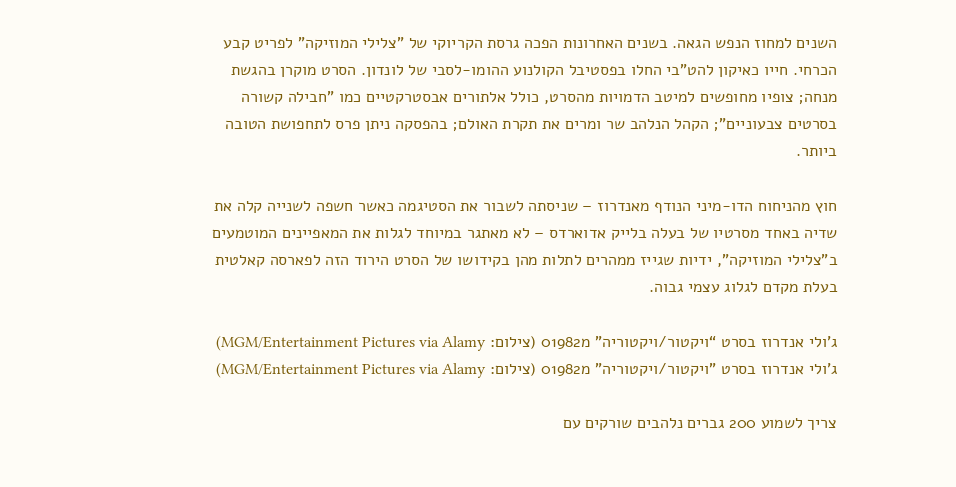השנים למחוז הנפש הגאה. בשנים האחרונות הפכה גרסת הקריוקי של "צלילי המוזיקה" לפריט קבע הכרחי. חייו כאיקון להט"בי החלו בפסטיבל הקולנוע ההומו-לסבי של לונדון. הסרט מוקרן בהגשת מנחה; צופיו מחופשים למיטב הדמויות מהסרט, כולל אלתורים אבסטרקטיים כמו "חבילה קשורה בסרטים צבעוניים"; הקהל הנלהב שר ומרים את תקרת האולם; בהפסקה ניתן פרס לתחפושת הטובה ביותר.

חוץ מהניחוח הדו-מיני הנודף מאנדרוז – שניסתה לשבור את הסטיגמה כאשר חשפה לשנייה קלה את שדיה באחד מסרטיו של בעלה בלייק אדוארדס – לא מאתגר במיוחד לגלות את המאפיינים המוטמעים ב"צלילי המוזיקה", ידיות שגייז ממהרים לתלות מהן בקידושו של הסרט הירוד הזה לפארסה קאלטית בעלת מקדם לגלוג עצמי גבוה.

ג’ולי אנדרוז בסרט “ויקטור/ויקטוריה” מ01982 (צילום: MGM/Entertainment Pictures via Alamy)
ג'ולי אנדרוז בסרט "ויקטור/ויקטוריה" מ01982 (צילום: MGM/Entertainment Pictures via Alamy)

צריך לשמוע 200 גברים נלהבים שורקים עם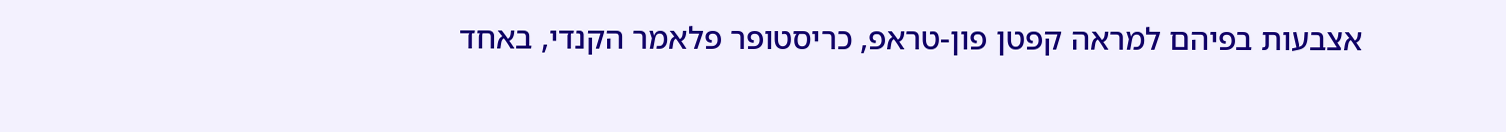אצבעות בפיהם למראה קפטן פון-טראפ, כריסטופר פלאמר הקנדי, באחד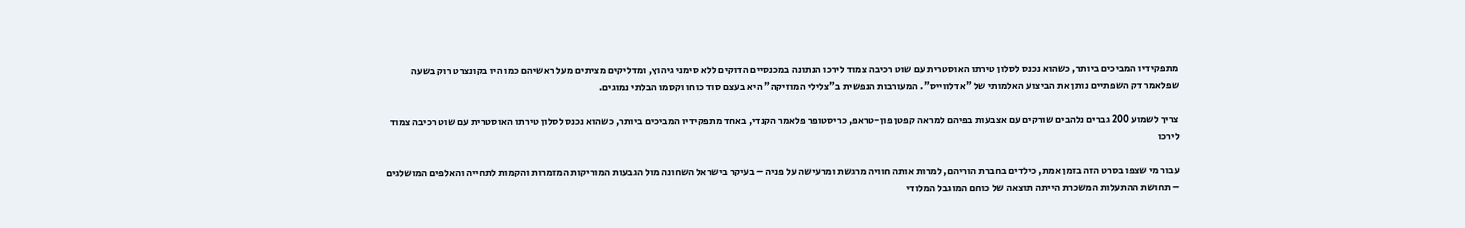מתפקידיו המביכים ביותר, כשהוא נכנס לסלון טירתו האוסטרית עם שוט רכיבה צמוד לירכו הנתונה במכנסיים הדוקים ללא סימני גיהוץ, ומדליקים מציתים מעל ראשיהם כמו היו בקונצרט רוק בשעה שפלאמר דק השפתיים נותן את הביצוע האלמותי של "אדלווייס". המעורבות הנפשית ב"צלילי המוזיקה" היא בעצם סוד כוחו וקסמו הבלתי נמוגים.

צריך לשמוע 200 גברים נלהבים שורקים עם אצבעות בפיהם למראה קפטן פון-טראפ, כריסטופר פלאמר הקנדי, באחד מתפקידיו המביכים ביותר, כשהוא נכנס לסלון טירתו האוסטרית עם שוט רכיבה צמוד לירכו

עבור מי שצפו בסרט הזה בזמן אמת, כילדים בחברת הוריהם, למרות אותה חוויה מרגשת ומרעישה על פניה – בעיקר בישראל השחונה מול הגבעות המוריקות המזמרות והקמות לתחייה והאלפים המושלגים – תחושת ההתעלות המשכרת הייתה תוצאה של כוחם המוגבל המלודי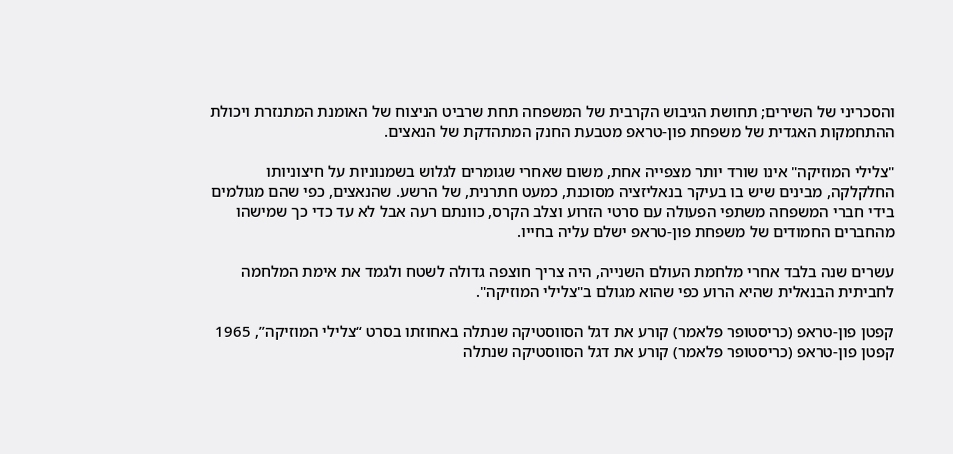והסכריני של השירים; תחושת הגיבוש הקרבית של המשפחה תחת שרביט הניצוח של האומנת המתנזרת ויכולת ההתחמקות האגדית של משפחת פון-טראפ מטבעת החנק המתהדקת של הנאצים.

"צלילי המוזיקה" אינו שורד יותר מצפייה אחת, משום שאחרי שגומרים לגלוש בשמנוניות על חיצוניותו החלקלקה, מבינים שיש בו בעיקר בנאליזציה מסוכנת, כמעט חתרנית, של הרשע. שהנאצים, כפי שהם מגולמים בידי חברי המשפחה משתפי הפעולה עם סרטי הזרוע וצלב הקרס, כוונתם רעה אבל לא עד כדי כך שמישהו מהחברים החמודים של משפחת פון-טראפ ישלם עליה בחייו.

עשרים שנה בלבד אחרי מלחמת העולם השנייה, היה צריך חוצפה גדולה לשטח ולגמד את אימת המלחמה לחביתית הבנאלית שהיא הרוע כפי שהוא מגולם ב"צלילי המוזיקה".

קפטן פון-טראפ (כריסטופר פלאמר) קורע את דגל הסווסטיקה שנתלה באחוזתו בסרט “צלילי המוזיקה”, 1965
קפטן פון-טראפ (כריסטופר פלאמר) קורע את דגל הסווסטיקה שנתלה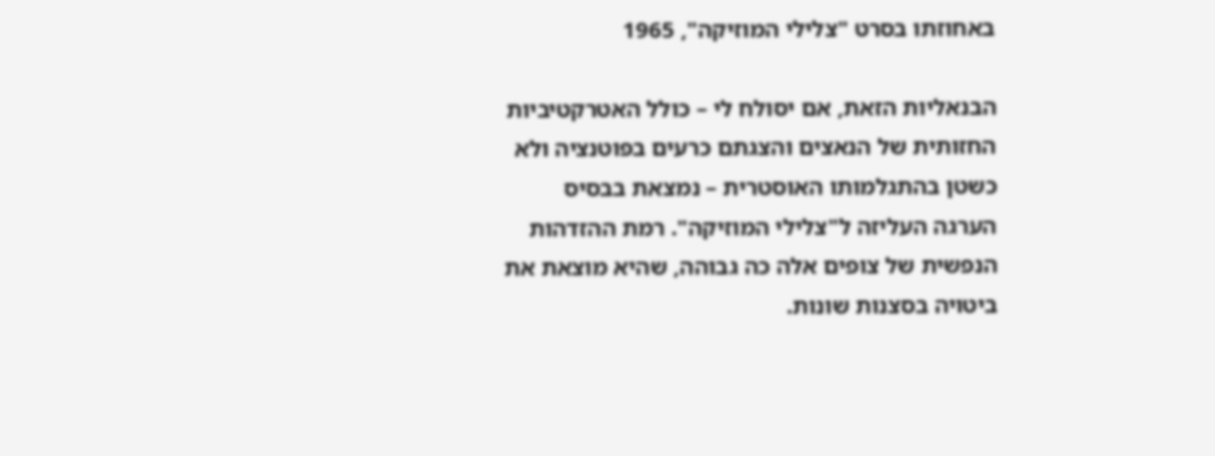באחוזתו בסרט "צלילי המוזיקה", 1965

הבנאליות הזאת, אם יסולח לי – כולל האטרקטיביות החזותית של הנאצים והצגתם כרעים בפוטנציה ולא כשטן בהתגלמותו האוסטרית – נמצאת בבסיס הערגה העליזה ל"צלילי המוזיקה". רמת ההזדהות הנפשית של צופים אלה כה גבוהה, שהיא מוצאת את ביטויה בסצנות שונות.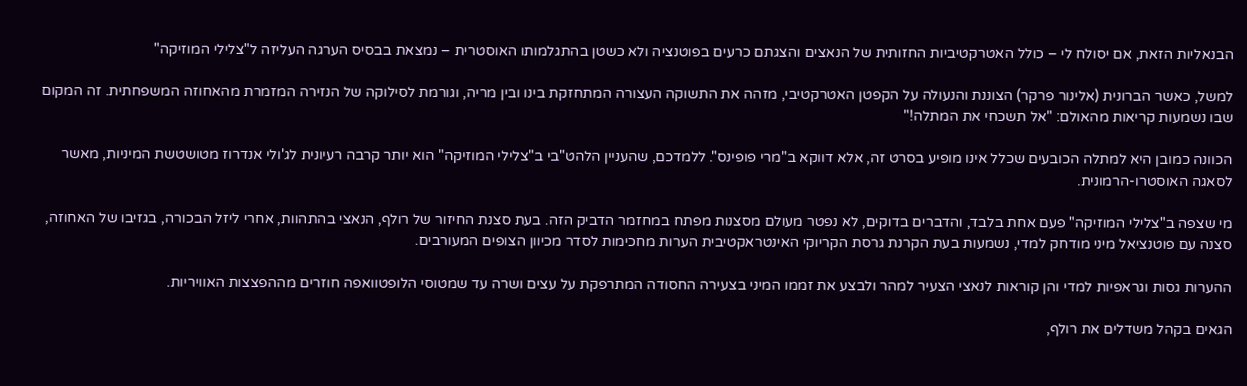הבנאליות הזאת, אם יסולח לי – כולל האטרקטיביות החזותית של הנאצים והצגתם כרעים בפוטנציה ולא כשטן בהתגלמותו האוסטרית – נמצאת בבסיס הערגה העליזה ל"צלילי המוזיקה"

למשל, כאשר הברונית (אלינור פרקר) הצוננת והנעולה על הקפטן האטרקטיבי, מזהה את התשוקה העצורה המתחזקת בינו ובין מריה, וגורמת לסילוקה של הנזירה המזמרת מהאחוזה המשפחתית. זה המקום שבו נשמעות קריאות מהאולם: "אל תשכחי את המתלה!"

הכוונה כמובן היא למתלה הכובעים שכלל אינו מופיע בסרט זה, אלא דווקא ב"מרי פופינס". ללמדכם, שהעניין הלהט"בי ב"צלילי המוזיקה" הוא יותר קרבה רעיונית לג'ולי אנדרוז מטושטשת המיניות, מאשר לסאגה האוסטרו-הרמונית.

מי שצפה ב"צלילי המוזיקה" פעם אחת בלבד, והדברים בדוקים, לא נפטר מעולם מסצנות מפתח במחזמר הדביק הזה. בעת סצנת החיזור של רולף, הנאצי בהתהוות, אחרי ליזל הבכורה, בגזיבו של האחוזה, סצנה עם פוטנציאל מיני מודחק למדי, נשמעות בעת הקרנת גרסת הקריוקי האינטראקטיבית הערות מחכימות לסדר מכיוון הצופים המעורבים.

ההערות גסות וגראפיות למדי והן קוראות לנאצי הצעיר למהר ולבצע את זממו המיני בצעירה החסודה המתרפקת על עצים ושרה עד שמטוסי הלופטוואפה חוזרים מההפצצות האוויריות.

הגאים בקהל משדלים את רולף,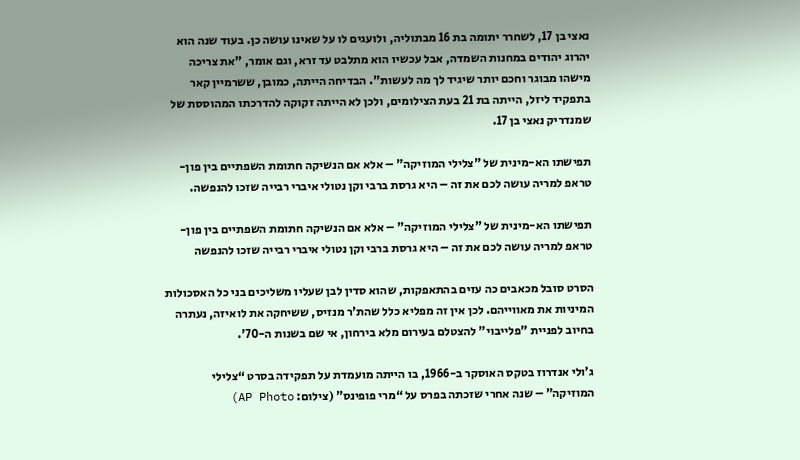נאצי בן 17, לשחרר יתומה בת 16 מבתוליה, ולועגים לו על שאינו עושה כן. בעוד שנה הוא יהרוג יהודים במחנות השמדה, אבל עכשיו הוא מתלבט עד זרא, וגם אומר, "את צריכה מישהו מבוגר וחכם יותר שיגיד לך מה לעשות". הבדיחה הייתה, כמובן, ששרמיין קאר בתפקיד ליזל, הייתה בת 21 בעת הצילומים, ולכן לא הייתה זקוקה להדרכתו המהוססת של שמנדריק נאצי בן 17.

תפישתו הא-מינית של "צלילי המוזיקה" – אלא אם הנשיקה חתומת השפתיים בין פון-טראפ למריה עושה לכם את זה – היא גרסת ברבי וקן נטולי איברי רבייה שזכו להנפשה.

תפישתו הא-מינית של "צלילי המוזיקה" – אלא אם הנשיקה חתומת השפתיים בין פון-טראפ למריה עושה לכם את זה – היא גרסת ברבי וקן נטולי איברי רבייה שזכו להנפשה

הסרט סובל מכאבים כה עזים בהתאפקות, שהוא סדין לבן שעליו משליכים בני כל האסכולות המיניות את מאווייהם. לכן אין זה מפליא כלל שהת'ר מנזיס, ששיחקה את לואיזה, נעתרה בחיוב לפניית "פלייבוי" להצטלם בעירום מלא בירחון, אי שם בשנות ה-70'.

ג’ולי אנדרוז בטקס האוסקר ב-1966, בו הייתה מועמדת על תפקידה בסרט “צלילי המוזיקה” – שנה אחרי שזכתה בפרס על “מרי פופינס” (צילום: AP Photo)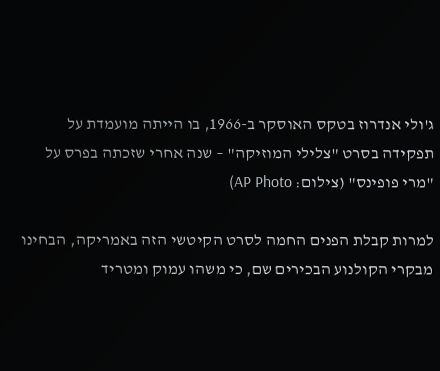ג'ולי אנדרוז בטקס האוסקר ב-1966, בו הייתה מועמדת על תפקידה בסרט "צלילי המוזיקה" – שנה אחרי שזכתה בפרס על "מרי פופינס" (צילום: AP Photo)

למרות קבלת הפנים החמה לסרט הקיטשי הזה באמריקה, הבחינו מבקרי הקולנוע הבכירים שם, כי משהו עמוק ומטריד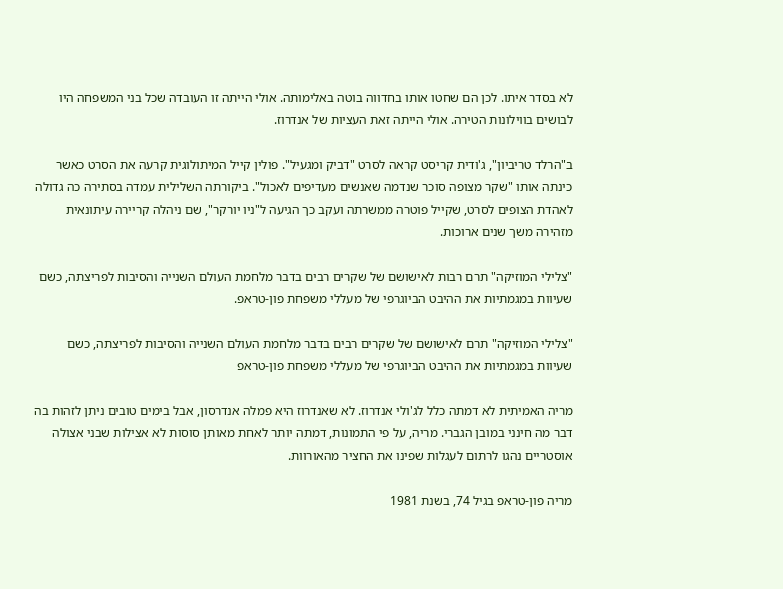לא בסדר איתו. לכן הם שחטו אותו בחדווה בוטה באלימותה. אולי הייתה זו העובדה שכל בני המשפחה היו לבושים בווילונות הטירה. אולי הייתה זאת העציות של אנדרוז.

ב"הרלד טריביון", ג'ודית קריסט קראה לסרט "דביק ומגעיל". פולין קייל המיתולוגית קרעה את הסרט כאשר כינתה אותו "שקר מצופה סוכר שנדמה שאנשים מעדיפים לאכול". ביקורתה השלילית עמדה בסתירה כה גדולה לאהדת הצופים לסרט, שקייל פוטרה ממשרתה ועקב כך הגיעה ל"ניו יורקר", שם ניהלה קריירה עיתונאית מזהירה משך שנים ארוכות.

"צלילי המוזיקה" תרם רבות לאישושם של שקרים רבים בדבר מלחמת העולם השנייה והסיבות לפריצתה, כשם שעיוות במגמתיות את ההיבט הביוגרפי של מעללי משפחת פון-טראפ.

"צלילי המוזיקה" תרם לאישושם של שקרים רבים בדבר מלחמת העולם השנייה והסיבות לפריצתה, כשם שעיוות במגמתיות את ההיבט הביוגרפי של מעללי משפחת פון-טראפ

מריה האמיתית לא דמתה כלל לג'ולי אנדרוז. לא שאנדרוז היא פמלה אנדרסון, אבל בימים טובים ניתן לזהות בה דבר מה חינני במובן הגברי. מריה, על פי התמונות, דמתה יותר לאחת מאותן סוסות לא אצילות שבני אצולה אוסטריים נהגו לרתום לעגלות שפינו את החציר מהאורוות.

מריה פון-טראפ בגיל 74, בשנת 1981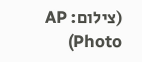(צילום: AP Photo)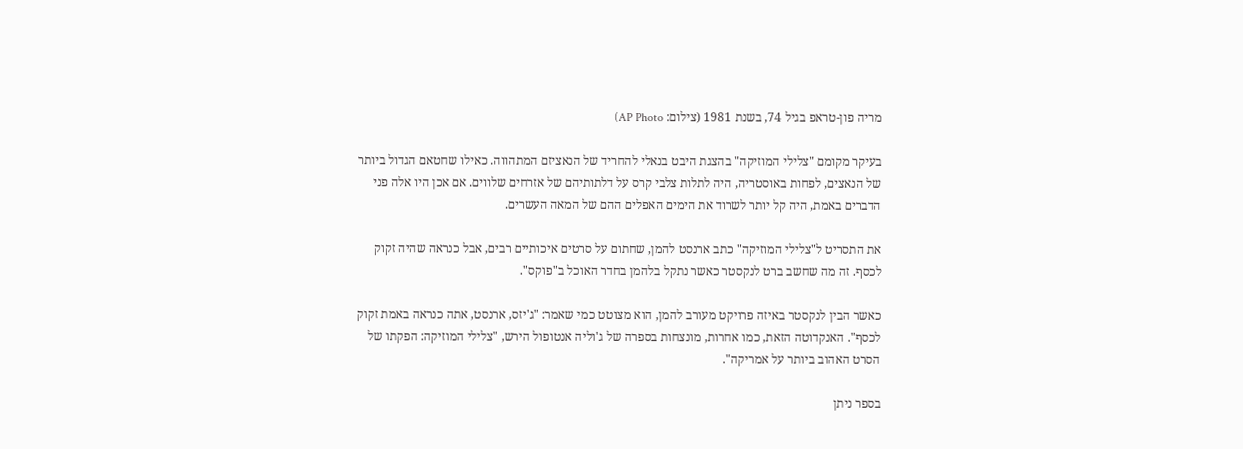מריה פון-טראפ בגיל 74, בשנת 1981 (צילום: AP Photo)

בעיקר מקומם "צלילי המוזיקה" בהצגת היבט בנאלי להחריד של הנאציזם המתהווה. כאילו שחטאם הגדול ביותר של הנאצים, לפחות באוסטריה, היה לתלות צלבי קרס על דלתותיהם של אזרחים שלווים. אם אכן היו אלה פני הדברים באמת, היה קל יותר לשרוד את הימים האפלים ההם של המאה העשרים.

את התסריט ל"צלילי המוזיקה" כתב ארנסט להמן, שחתום על סרטים איכותיים רבים, אבל כנראה שהיה זקוק לכסף. זה מה שחשב ברט לנקסטר כאשר נתקל בלהמן בחדר האוכל ב"פוקס".

כאשר הבין לנקסטר באיזה פרויקט מעורב להמן, הוא מצוטט כמי שאמר: "ג'יזס, ארנסט, אתה כנראה באמת זקוק לכסף". האנקדוטה הזאת, כמו אחרות, מונצחות בספרה של ג'וליה אנטופול הירש, "צלילי המוזיקה: הפקתו של הסרט האהוב ביותר על אמריקה".

בספר ניתן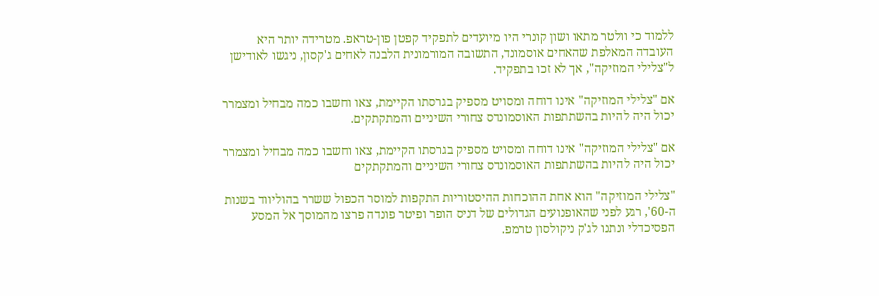ללמוד כי וולטר מתאו ושון קונרי היו מיועדים לתפקיד קפטן פון-טראפ. מטרידה יותר היא העובדה המאלפת שהאחים אוסמונד, התשובה המורמונית הלבנה לאחים ג'קסון, ניגשו לאודישן ל"צלילי המוזיקה", אך לא זכו בתפקיד.

אם "צלילי המוזיקה" אינו דוחה ומסויט מספיק בגרסתו הקיימת, צאו וחשבו כמה מבחיל ומצמרר יכול היה להיות בהשתתפות האוסמונדס צחורי השיניים והמתקתקים.

אם "צלילי המוזיקה" אינו דוחה ומסויט מספיק בגרסתו הקיימת, צאו וחשבו כמה מבחיל ומצמרר יכול היה להיות בהשתתפות האוסמונדס צחורי השיניים והמתקתקים

"צלילי המוזיקה" הוא אחת ההוכחות ההיסטוריות התקפות למוסר הכפול ששרר בהוליווד בשנות ה-60', רגע לפני שהאופנועים הגדולים של דניס הופר ופיטר פונדה פרצו מהמוסך אל המסע הפסיכדלי ונתנו לג'ק ניקולסון טרמפ.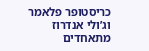כריסטופר פלאמר וג’ולי אנדרוז מתאחדים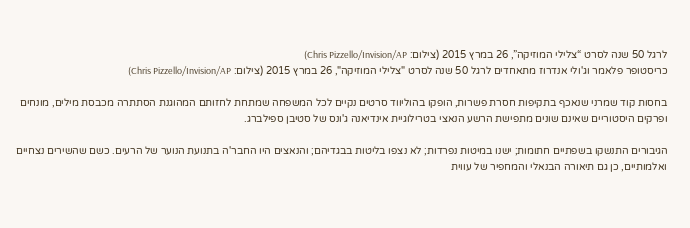לרגל 50 שנה לסרט “צלילי המוזיקה”, 26 במרץ 2015 (צילום: Chris Pizzello/Invision/AP)
כריסטופר פלאמר וג'ולי אנדרוז מתאחדים לרגל 50 שנה לסרט "צלילי המוזיקה", 26 במרץ 2015 (צילום: Chris Pizzello/Invision/AP)

בחסות קוד שמרני שנאכף בתקיפות חסרת פשרות, הופקו בהוליווד סרטים נקיים לכל המשפחה שמתחת לחזותם המהוגנת הסתתרה מכבסת מילים, מונחים ופרקים היסטוריים שאינם שונים מתפישת הרשע הנאצי בטרילוגיית אינדיאנה ג'ונס של סטיבן ספילברג.

הגיבורים התנשקו בשפתיים חתומות; ישנו במיטות נפרדות; לא נצפו בליטות בבגדיהם; והנאצים היו החבר'ה בתנועת הנוער של הרעים. כשם שהשירים נצחיים ואלמותיים, כן גם תיאורה הבנאלי והמחפיר של עווית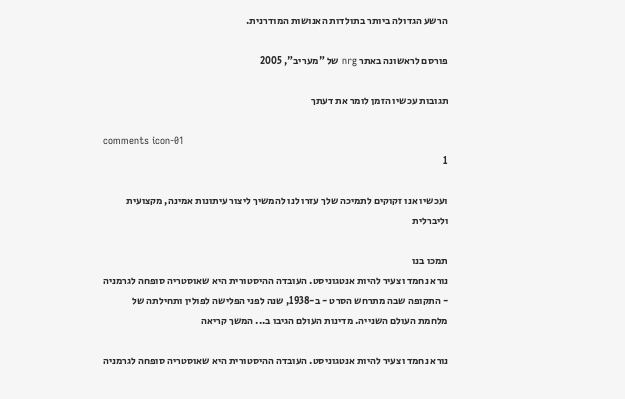הרשע הגדולה ביותר בתולדות האנושות המודרנית.

פורסם לראשונה באתר nrg של "מעריב", 2005

תגובות עכשיו הזמן לומר את דעתך

comments icon-01
1

ועכשיו אנו זקוקים לתמיכה שלך עזרו לנו להמשיך ליצור עיתונות אמינה, מקצועית וליברלית

תמכו בנו
נורא נחמד וצעיר להיות אנטגוניסט. העובדה ההיסטורית היא שאוסטריה סופחה לגרמניה - התקופה שבה מתרחש הסרט - ב-1938, שנה לפני הפלישה לפולין ותחילתה של מלחמת העולם השנייה. מדינות העולם הגיבו ב... המשך קריאה

נורא נחמד וצעיר להיות אנטגוניסט. העובדה ההיסטורית היא שאוסטריה סופחה לגרמניה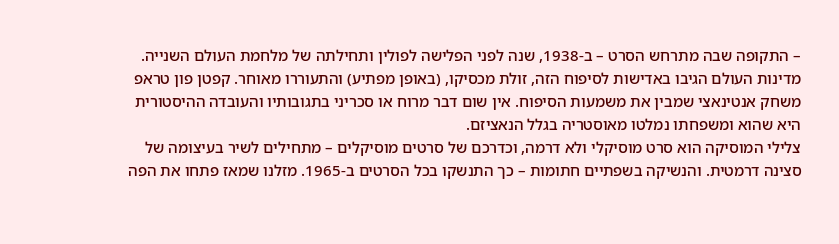– התקופה שבה מתרחש הסרט – ב-1938, שנה לפני הפלישה לפולין ותחילתה של מלחמת העולם השנייה. מדינות העולם הגיבו באדישות לסיפוח הזה, זולת מכסיקו, (באופן מפתיע) והתעוררו מאוחר. קפטן פון טראפ משחק אנטינאצי שמבין את משמעות הסיפוח. אין שום דבר מרוח או סכריני בתגובותיו והעובדה ההיסטורית היא שהוא ומשפחתו נמלטו מאוסטריה בגלל הנאציזם.
צלילי המוסיקה הוא סרט מוסיקלי ולא דרמה, וכדרכם של סרטים מוסיקלים – מתחילים לשיר בעיצומה של סצינה דרמטית. והנשיקה בשפתיים חתומות – כך התנשקו בכל הסרטים ב-1965. מזלנו שמאז פתחו את הפה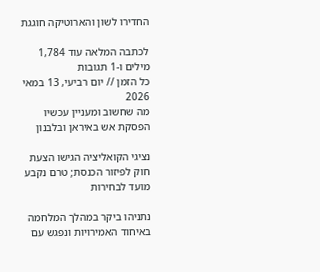החדירו לשון והארוטיקה חוגגת

לכתבה המלאה עוד 1,784 מילים ו-1 תגובות
כל הזמן // יום רביעי, 13 במאי 2026
מה שחשוב ומעניין עכשיו
הפסקת אש באיראן ובלבנון

נציגי הקואליציה הגישו הצעת חוק לפיזור הכנסת; טרם נקבע מועד לבחירות

נתניהו ביקר במהלך המלחמה באיחוד האמירויות ונפגש עם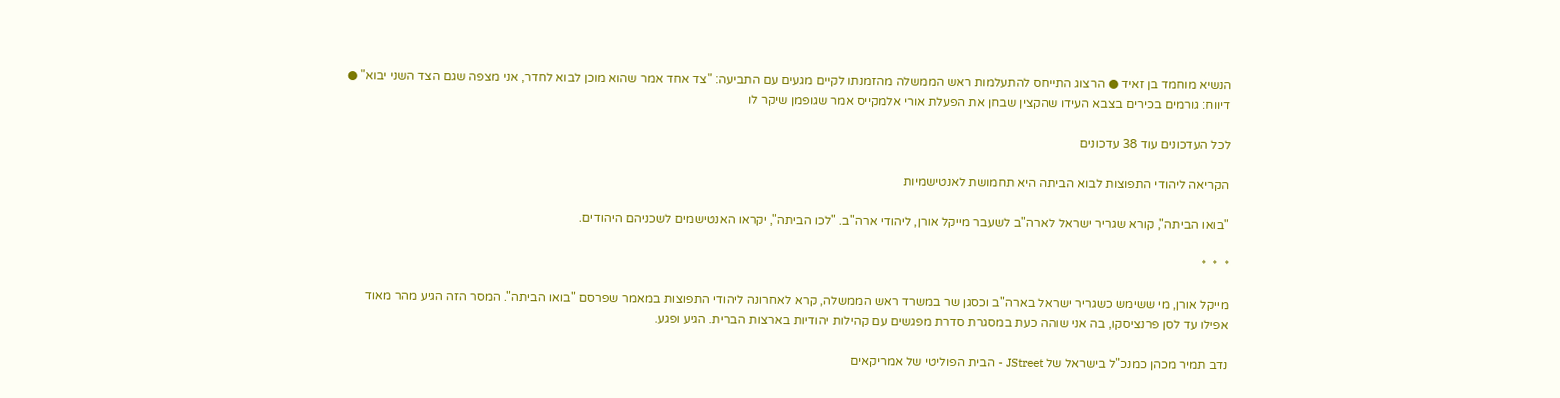הנשיא מוחמד בן זאיד ● הרצוג התייחס להתעלמות ראש הממשלה מהזמנתו לקיים מגעים עם התביעה: "צד אחד אמר שהוא מוכן לבוא לחדר, אני מצפה שגם הצד השני יבוא" ● דיווח: גורמים בכירים בצבא העידו שהקצין שבחן את הפעלת אורי אלמקייס אמר שגופמן שיקר לו

לכל העדכונים עוד 38 עדכונים

הקריאה ליהודי התפוצות לבוא הביתה היא תחמושת לאנטישמיות

"בואו הביתה", קורא שגריר ישראל לארה"ב לשעבר מייקל אורן, ליהודי ארה"ב. "לכו הביתה", יקראו האנטישמים לשכניהם היהודים.

*  *  *

מייקל אורן, מי ששימש כשגריר ישראל בארה"ב וכסגן שר במשרד ראש הממשלה, קרא לאחרונה ליהודי התפוצות במאמר שפרסם "בואו הביתה". המסר הזה הגיע מהר מאוד אפילו עד לסן פרנציסקו, בה אני שוהה כעת במסגרת סדרת מפגשים עם קהילות יהודיות בארצות הברית. הגיע ופגע.

נדב תמיר מכהן כמנכ"ל בישראל של JStreet - הבית הפוליטי של אמריקאים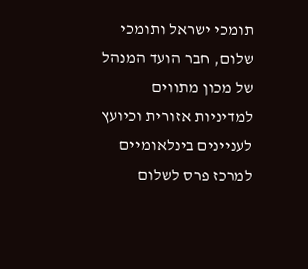תומכי ישראל ותומכי שלום, חבר הועד המנהל של מכון מתווים למדיניות אזורית וכיועץ לעניינים בינלאומיים למרכז פרס לשלום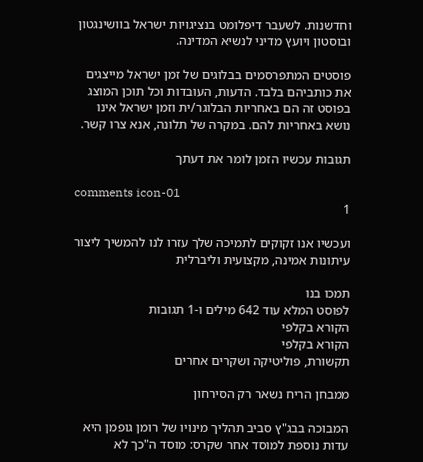וחדשנות. לשעבר דיפלומט בנציגויות ישראל בוושינגטון ובוסטון ויועץ מדיני לנשיא המדינה.

פוסטים המתפרסמים בבלוגים של זמן ישראל מייצגים את כותביהם בלבד. הדעות, העובדות וכל תוכן המוצג בפוסט זה הם באחריות הבלוגר/ית וזמן ישראל אינו נושא באחריות להם. במקרה של תלונה, אנא צרו קשר.

תגובות עכשיו הזמן לומר את דעתך

comments icon-01
1

ועכשיו אנו זקוקים לתמיכה שלך עזרו לנו להמשיך ליצור עיתונות אמינה, מקצועית וליברלית

תמכו בנו
לפוסט המלא עוד 642 מילים ו-1 תגובות
הקורא בקלפי
הקורא בקלפי
תקשורת, פוליטיקה ושקרים אחרים

ממבחן הריח נשאר רק הסירחון

המבוכה בבג"ץ סביב תהליך מינויו של רומן גופמן היא עדות נוספת למוסד אחר שקרס: מוסד ה"כך לא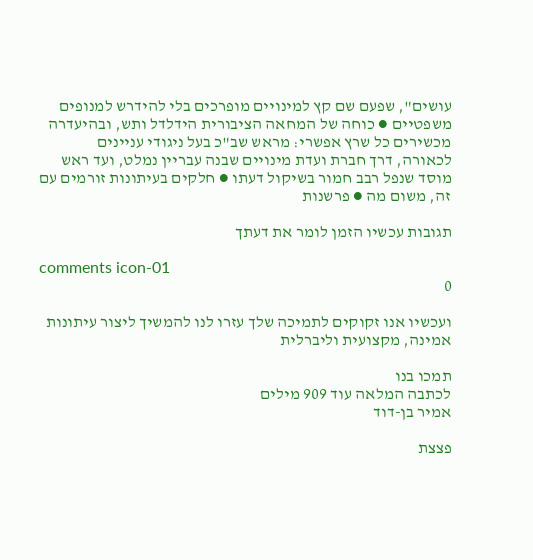עושים", שפעם שם קץ למינויים מופרכים בלי להידרש למנופים משפטיים ● כוחה של המחאה הציבורית הידלדל ותש, ובהיעדרה מכשירים כל שרץ אפשרי: מראש שב"כ בעל ניגודי עניינים לכאורה, דרך חברת ועדת מינויים שבנה עבריין נמלט, ועד ראש מוסד שנפל רבב חמור בשיקול דעתו ● חלקים בעיתונות זורמים עם זה, משום מה ● פרשנות

תגובות עכשיו הזמן לומר את דעתך

comments icon-01
0

ועכשיו אנו זקוקים לתמיכה שלך עזרו לנו להמשיך ליצור עיתונות אמינה, מקצועית וליברלית

תמכו בנו
לכתבה המלאה עוד 909 מילים
אמיר בן-דוד

פצצת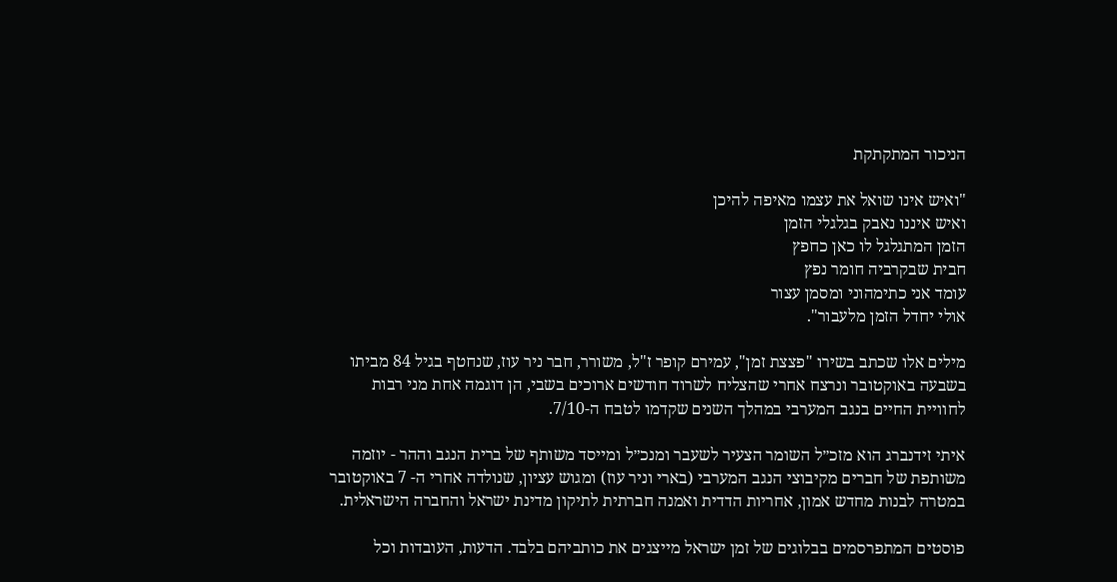הניכור המתקתקת

"ואיש אינו שואל את עצמו מאיפה להיכן
ואיש איננו נאבק בגלגלי הזמן
הזמן המתגלגל לו כאן כחפץ
חבית שבקרביה חומר נפץ
עומד אני כתימהוני ומסמן עצור
אולי יחדל הזמן מלעבור".

מילים אלו שכתב בשירו "פצצת זמן", עמירם קופר ז"ל, משורר, חבר ניר עוז, שנחטף בגיל 84 מביתו בשבעה באוקטובר ונרצח אחרי שהצליח לשרוד חודשים ארוכים בשבי, הן דוגמה אחת מני רבות לחוויית החיים בנגב המערבי במהלך השנים שקדמו לטבח ה-7/10.

איתי זידנברג הוא מזכ״ל השומר הצעיר לשעבר ומנכ״ל ומייסד משותף של ברית הנגב וההר - יוזמה משותפת של חברים מקיבוצי הנגב המערבי (בארי וניר עוז) ומגוש עציון, שנולדה אחרי ה- 7 באוקטובר במטרה לבנות מחדש אמון, אחריות הדדית ואמנה חברתית לתיקון מדינת ישראל והחברה הישראלית.

פוסטים המתפרסמים בבלוגים של זמן ישראל מייצגים את כותביהם בלבד. הדעות, העובדות וכל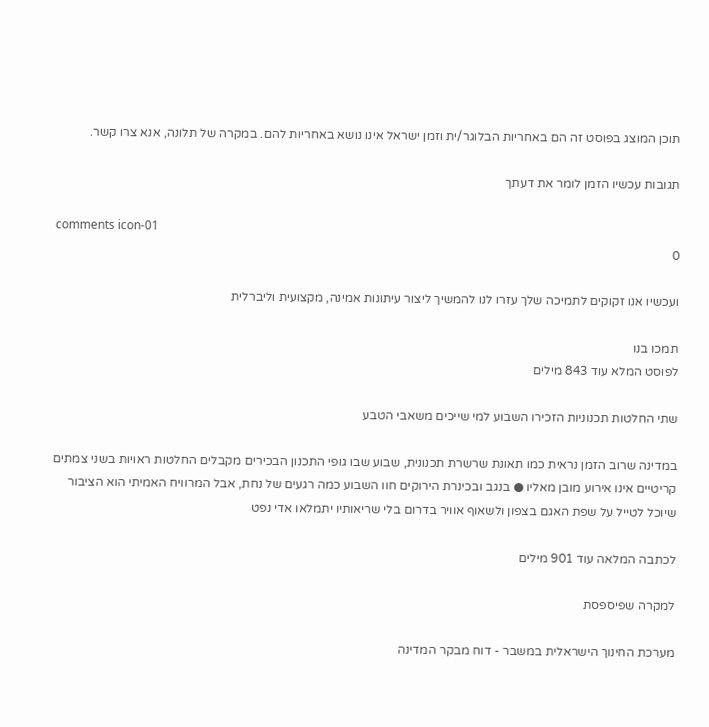תוכן המוצג בפוסט זה הם באחריות הבלוגר/ית וזמן ישראל אינו נושא באחריות להם. במקרה של תלונה, אנא צרו קשר.

תגובות עכשיו הזמן לומר את דעתך

comments icon-01
0

ועכשיו אנו זקוקים לתמיכה שלך עזרו לנו להמשיך ליצור עיתונות אמינה, מקצועית וליברלית

תמכו בנו
לפוסט המלא עוד 843 מילים

שתי החלטות תכנוניות הזכירו השבוע למי שייכים משאבי הטבע

במדינה שרוב הזמן נראית כמו תאונת שרשרת תכנונית, שבוע שבו גופי התכנון הבכירים מקבלים החלטות ראויות בשני צמתים קריטיים אינו אירוע מובן מאליו ● בנגב ובכינרת הירוקים חוו השבוע כמה רגעים של נחת, אבל המרוויח האמיתי הוא הציבור שיוכל לטייל על שפת האגם בצפון ולשאוף אוויר בדרום בלי שריאותיו יתמלאו אדי נפט

לכתבה המלאה עוד 901 מילים

למקרה שפיספסת

מערכת החינוך הישראלית במשבר - דוח מבקר המדינה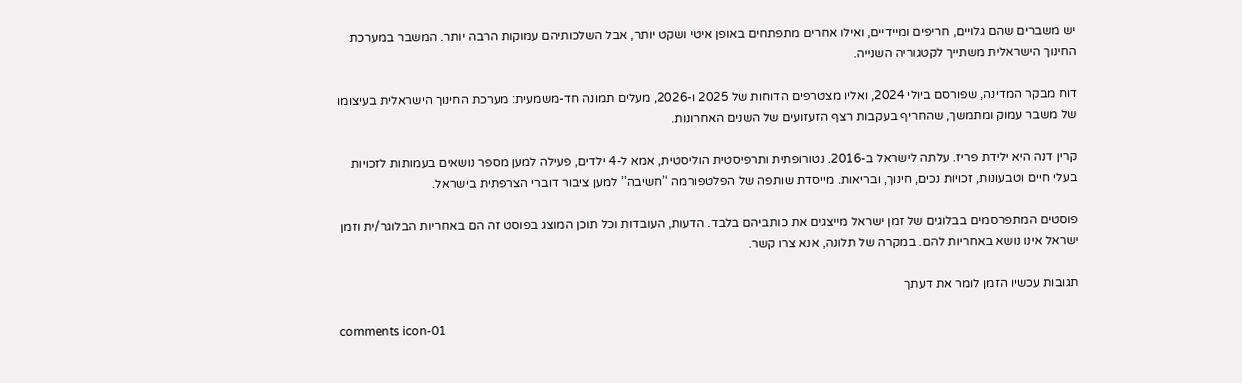יש משברים שהם גלויים, חריפים ומיידיים, ואילו אחרים מתפתחים באופן איטי ושקט יותר, אבל השלכותיהם עמוקות הרבה יותר. המשבר במערכת החינוך הישראלית משתייך לקטגוריה השנייה.

דוח מבקר המדינה, שפורסם ביולי 2024, ואליו מצטרפים הדוחות של 2025 ו-2026, מעלים תמונה חד-משמעית: מערכת החינוך הישראלית בעיצומו של משבר עמוק ומתמשך, שהחריף בעקבות רצף הזעזועים של השנים האחרונות.

קרין דנה היא ילידת פריז. עלתה לישראל ב-2016. נטורופתית ותרפיסטית הוליסטית, אמא ל-4 ילדים, פעילה למען מספר נושאים בעמותות לזכויות בעלי חיים וטבעונות, זכויות נכים, חינוך, ובריאות. מייסדת שותפה של הפלטפורמה ‘’חשיבה’’ למען ציבור דוברי הצרפתית בישראל.

פוסטים המתפרסמים בבלוגים של זמן ישראל מייצגים את כותביהם בלבד. הדעות, העובדות וכל תוכן המוצג בפוסט זה הם באחריות הבלוגר/ית וזמן ישראל אינו נושא באחריות להם. במקרה של תלונה, אנא צרו קשר.

תגובות עכשיו הזמן לומר את דעתך

comments icon-01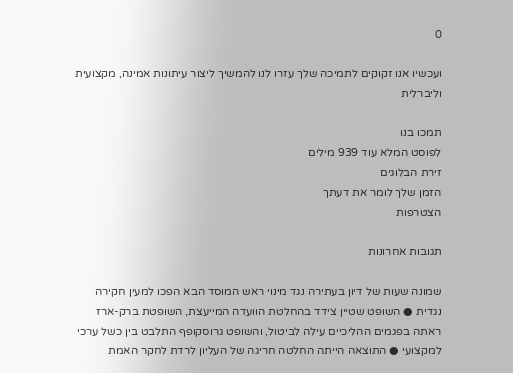0

ועכשיו אנו זקוקים לתמיכה שלך עזרו לנו להמשיך ליצור עיתונות אמינה, מקצועית וליברלית

תמכו בנו
לפוסט המלא עוד 939 מילים
זירת הבלוגים
הזמן שלך לומר את דעתך
הצטרפות

תגובות אחרונות

שמונה שעות של דיון בעתירה נגד מינוי ראש המוסד הבא הפכו למעין חקירה נגדית ● השופט שטיין צידד בהחלטת הוועדה המייעצת, השופטת ברק-ארז ראתה בפגמים ההליכיים עילה לביטול, והשופט גרוסקופף התלבט בין כשל ערכי למקצועי ● התוצאה הייתה החלטה חריגה של העליון לרדת לחקר האמת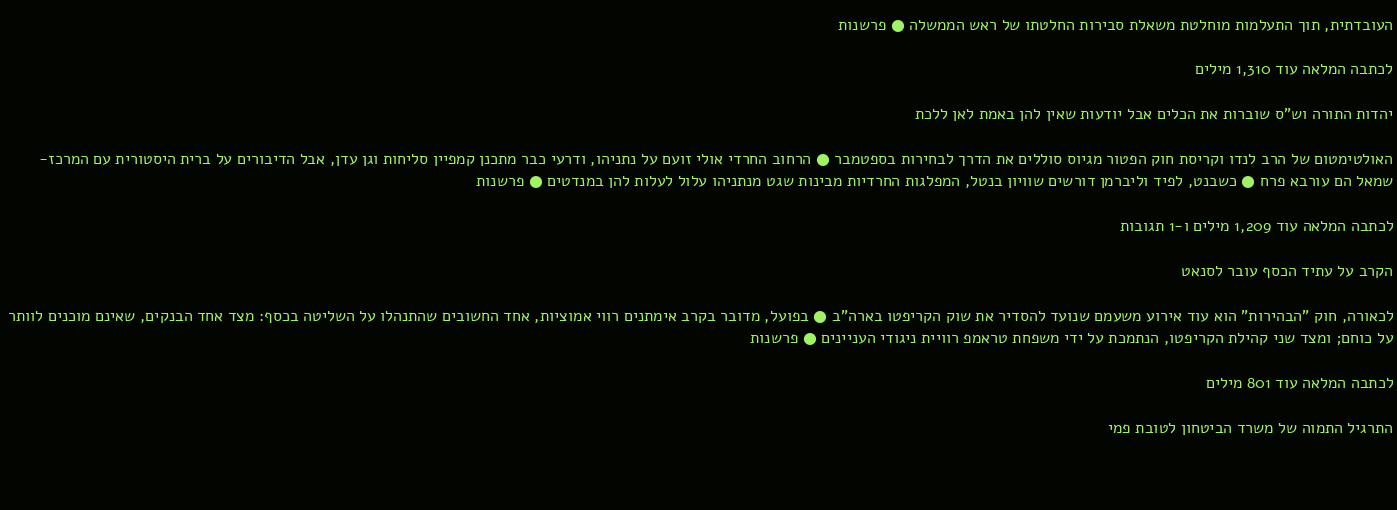העובדתית, תוך התעלמות מוחלטת משאלת סבירות החלטתו של ראש הממשלה ● פרשנות

לכתבה המלאה עוד 1,310 מילים

יהדות התורה וש"ס שוברות את הכלים אבל יודעות שאין להן באמת לאן ללכת

האולטימטום של הרב לנדו וקריסת חוק הפטור מגיוס סוללים את הדרך לבחירות בספטמבר ● הרחוב החרדי אולי זועם על נתניהו, ודרעי כבר מתכנן קמפיין סליחות וגן עדן, אבל הדיבורים על ברית היסטורית עם המרכז-שמאל הם עורבא פרח ● כשבנט, לפיד וליברמן דורשים שוויון בנטל, המפלגות החרדיות מבינות שגט מנתניהו עלול לעלות להן במנדטים ● פרשנות

לכתבה המלאה עוד 1,209 מילים ו-1 תגובות

הקרב על עתיד הכסף עובר לסנאט

לכאורה, חוק "הבהירות" הוא עוד אירוע משעמם שנועד להסדיר את שוק הקריפטו בארה"ב ● בפועל, מדובר בקרב אימתנים רווי אמוציות, אחד החשובים שהתנהלו על השליטה בכסף: מצד אחד הבנקים, שאינם מוכנים לוותר על כוחם; ומצד שני קהילת הקריפטו, הנתמכת על ידי משפחת טראמפ רוויית ניגודי העניינים ● פרשנות

לכתבה המלאה עוד 801 מילים

התרגיל התמוה של משרד הביטחון לטובת פמי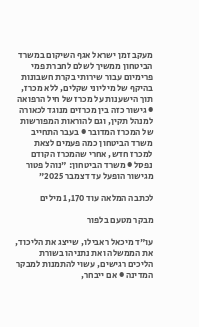מעקב זמן ישראל אגף השיקום במשרד הביטחון ממשיך לשלם לחברת פמי פרימיום עבור שירותי בקרת חשבונות בהיקף של מיליוני שקלים, ללא מכרז, תוך הישענות על מכרז של חיל הרפואה ● גישור כזה בין מכרזים מנוגד לכאורה למנהל תקין, וגם להוראות המפורשות של המכרז המדובר ● בעבר התחייב משרד הביטחון כמה פעמים לצאת למכרז חדש, אחרי שהמכרז הקודם נפסל ● משרד הביטחון: "נוהל פטור מגישור הופעל עד דצמבר 2025”

לכתבה המלאה עוד 1,170 מילים

מבקר מטעם בלפור

עו"ד מיכאל ראבילו, שייצג את הליכוד, את הממשלה ואת נתניהו בשורת הליכים רגישים, עשוי להתמנות למבקר המדינה ● אם ייבחר,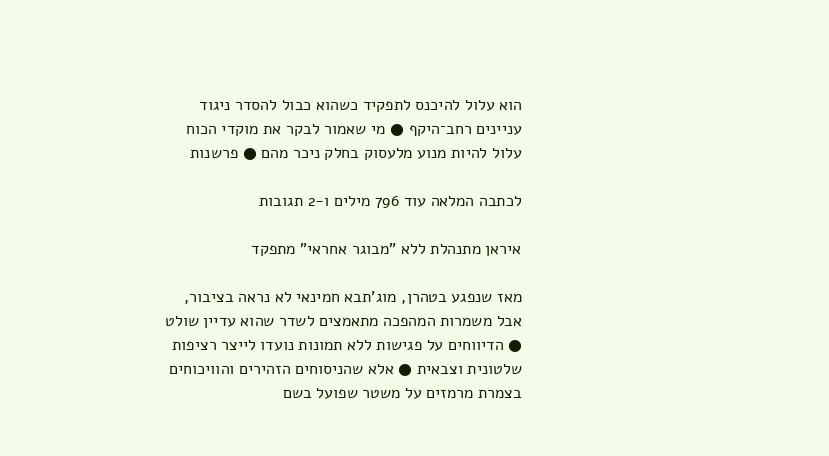הוא עלול להיכנס לתפקיד כשהוא כבול להסדר ניגוד עניינים רחב־היקף ● מי שאמור לבקר את מוקדי הכוח עלול להיות מנוע מלעסוק בחלק ניכר מהם ● פרשנות

לכתבה המלאה עוד 796 מילים ו-2 תגובות

איראן מתנהלת ללא "מבוגר אחראי" מתפקד

מאז שנפגע בטהרן, מוג'תבא חמינאי לא נראה בציבור, אבל משמרות המהפכה מתאמצים לשדר שהוא עדיין שולט ● הדיווחים על פגישות ללא תמונות נועדו לייצר רציפות שלטונית וצבאית ● אלא שהניסוחים הזהירים והוויכוחים בצמרת מרמזים על משטר שפועל בשם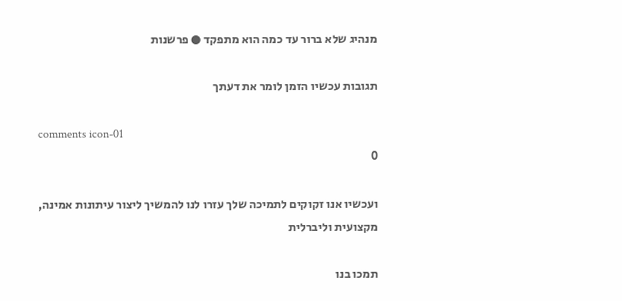מנהיג שלא ברור עד כמה הוא מתפקד ● פרשנות

תגובות עכשיו הזמן לומר את דעתך

comments icon-01
0

ועכשיו אנו זקוקים לתמיכה שלך עזרו לנו להמשיך ליצור עיתונות אמינה, מקצועית וליברלית

תמכו בנו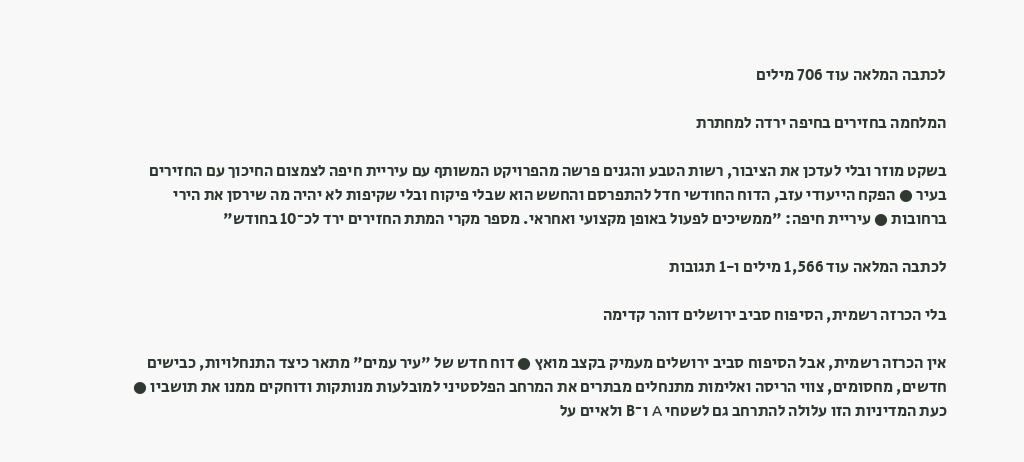לכתבה המלאה עוד 706 מילים

המלחמה בחזירים בחיפה ירדה למחתרת

בשקט מוזר ובלי לעדכן את הציבור, רשות הטבע והגנים פרשה מהפרויקט המשותף עם עיריית חיפה לצמצום החיכוך עם החזירים בעיר ● הפקח הייעודי עזב, הדוח החודשי חדל להתפרסם והחשש הוא שבלי פיקוח ובלי שקיפות לא יהיה מה שירסן את הירי ברחובות ● עיריית חיפה: "ממשיכים לפעול באופן מקצועי ואחראי. מספר מקרי המתת החזירים ירד לכ־10 בחודש"

לכתבה המלאה עוד 1,566 מילים ו-1 תגובות

בלי הכרזה רשמית, הסיפוח סביב ירושלים דוהר קדימה

אין הכרזה רשמית, אבל הסיפוח סביב ירושלים מעמיק בקצב מואץ ● דוח חדש של "עיר עמים" מתאר כיצד התנחלויות, כבישים חדשים, מחסומים, צווי הריסה ואלימות מתנחלים מבתרים את המרחב הפלסטיני למובלעות מנותקות ודוחקים ממנו את תושביו ● כעת המדיניות הזו עלולה להתרחב גם לשטחי A ו־B ולאיים על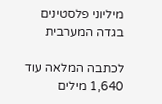מיליוני פלסטינים בגדה המערבית

לכתבה המלאה עוד 1,640 מילים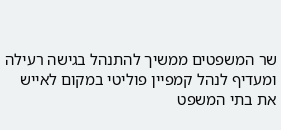שר המשפטים ממשיך להתנהל בגישה רעילה ומעדיף לנהל קמפיין פוליטי במקום לאייש את בתי המשפט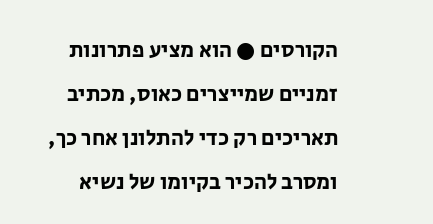הקורסים ● הוא מציע פתרונות זמניים שמייצרים כאוס, מכתיב תאריכים רק כדי להתלונן אחר כך, ומסרב להכיר בקיומו של נשיא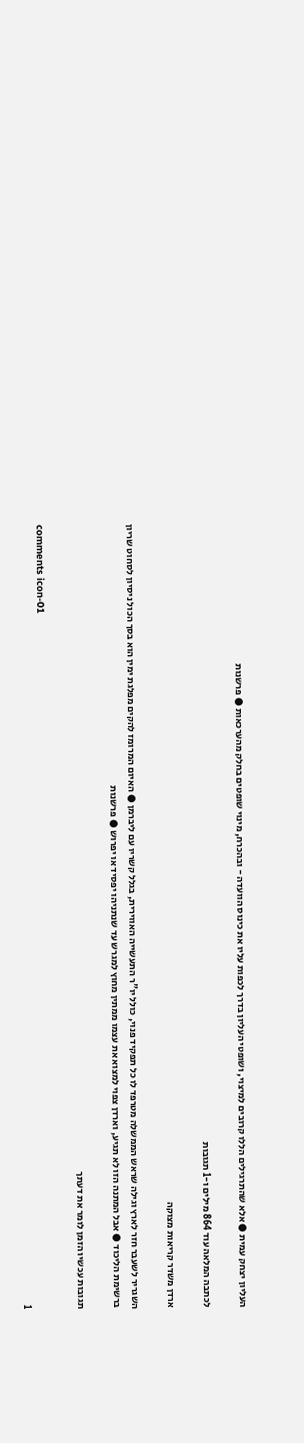העליון יצחק עמית ● אלא שהתרגילים הללו קרובים למיצוי, ושופטי העליון בדרך לכפות עליו את כינוס הוועדה - ובהכרח, מינוי שופטים בחלק מהערכאות ● פרשנות

לכתבה המלאה עוד 864 מילים ו-1 תגובות

ארדן משדר קריאות מצוקה

השגריר לשעבר חזר לארץ וגילה שראש הממשלה מטרפד לו כל תפקיד פנוי, כולל יו"ר התעשייה האווירית, בגלל קשריו עם ליברמן ● האיום המרומז להקים מפלגת ימין הוא בסך הכול ניסיון לסחוט שריון ברשימת הליכוד ● אבל המתנה הזו לא תגיע, וארדן צפוי למצוא את עצמו ממתין מחוץ למגרש עד שנתניהו יפסיד או יפרוש ● פרשנות

תגובות עכשיו הזמן לומר את דעתך

comments icon-01
1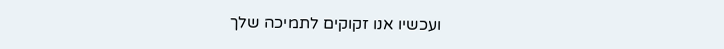ועכשיו אנו זקוקים לתמיכה שלך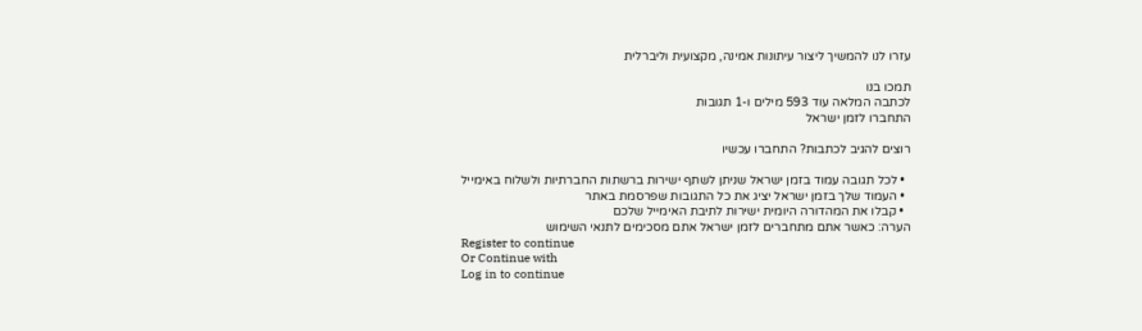עזרו לנו להמשיך ליצור עיתונות אמינה, מקצועית וליברלית

תמכו בנו
לכתבה המלאה עוד 593 מילים ו-1 תגובות
התחברו לזמן ישראל

רוצים להגיב לכתבות? התחברו עכשיו

  • לכל תגובה עמוד בזמן ישראל שניתן לשתף ישירות ברשתות החברתיות ולשלוח באימייל
  • העמוד שלך בזמן ישראל יציג את כל התגובות שפרסמת באתר
  • קבלו את המהדורה היומית ישירות לתיבת האימייל שלכם
הערה: כאשר אתם מתחברים לזמן ישראל אתם מסכימים לתנאי השימוש
Register to continue
Or Continue with
Log in to continue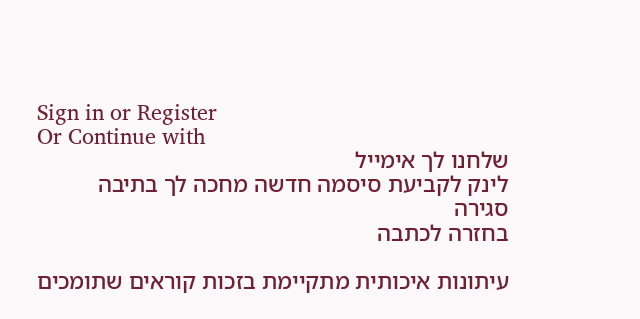Sign in or Register
Or Continue with
שלחנו לך אימייל
לינק לקביעת סיסמה חדשה מחכה לך בתיבה
סגירה
בחזרה לכתבה

עיתונות איכותית מתקיימת בזכות קוראים שתומכים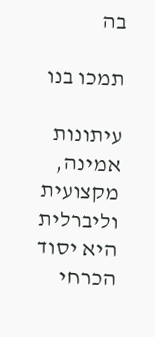בה

תמכו בנו

עיתונות אמינה, מקצועית וליברלית היא יסוד הכרחי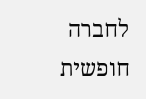לחברה חופשית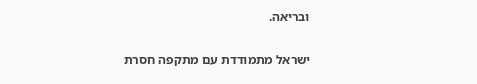ובריאה.

ישראל מתמודדת עם מתקפה חסרת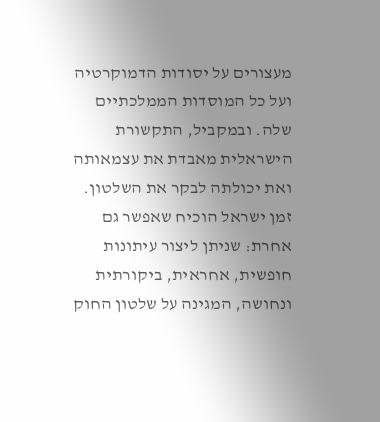מעצורים על יסודות הדמוקרטיה ועל כל המוסדות הממלכתיים שלה. ובמקביל, התקשורת הישראלית מאבדת את עצמאותה ואת יכולתה לבקר את השלטון. זמן ישראל הוכיח שאפשר גם אחרת: שניתן ליצור עיתונות חופשית, אחראית, ביקורתית ונחושה, המגינה על שלטון החוק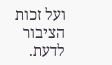ועל זכות הציבור לדעת.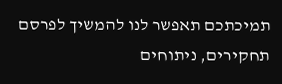תמיכתכם תאפשר לנו להמשיך לפרסם תחקירים, ניתוחים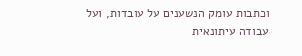וכתבות עומק הנשענים על עובדות, ועל עבודה עיתונאית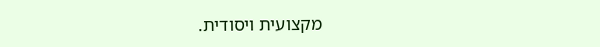מקצועית ויסודית.